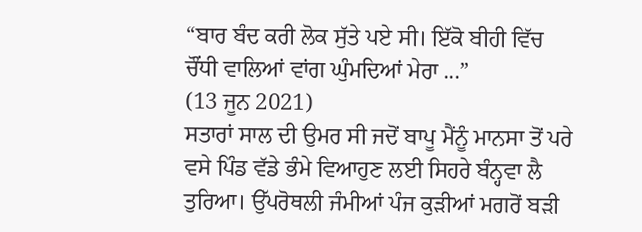“ਬਾਰ ਬੰਦ ਕਰੀ ਲੋਕ ਸੁੱਤੇ ਪਏ ਸੀ। ਇੱਕੋ ਬੀਹੀ ਵਿੱਚ ਚੌਂਧੀ ਵਾਲਿਆਂ ਵਾਂਗ ਘੁੰਮਦਿਆਂ ਮੇਰਾ ...”
(13 ਜੂਨ 2021)
ਸਤਾਰਾਂ ਸਾਲ ਦੀ ਉਮਰ ਸੀ ਜਦੋਂ ਬਾਪੂ ਮੈਂਨੂੰ ਮਾਨਸਾ ਤੋਂ ਪਰੇ ਵਸੇ ਪਿੰਡ ਵੱਡੇ ਭੰਮੇ ਵਿਆਹੁਣ ਲਈ ਸਿਹਰੇ ਬੰਨ੍ਹਵਾ ਲੈ ਤੁਰਿਆ। ਉੱਪਰੋਥਲੀ ਜੰਮੀਆਂ ਪੰਜ ਕੁੜੀਆਂ ਮਗਰੋਂ ਬੜੀ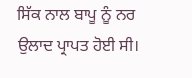ਸਿੱਕ ਨਾਲ ਬਾਪੂ ਨੂੰ ਨਰ ਉਲਾਦ ਪ੍ਰਾਪਤ ਹੋਈ ਸੀ।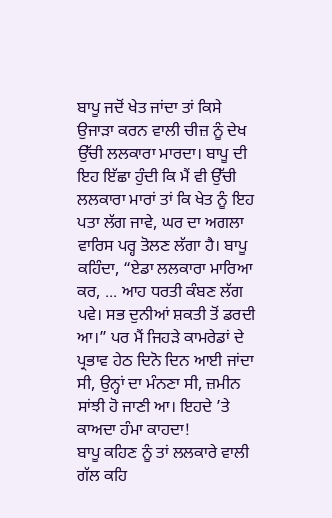ਬਾਪੂ ਜਦੋਂ ਖੇਤ ਜਾਂਦਾ ਤਾਂ ਕਿਸੇ ਉਜਾੜਾ ਕਰਨ ਵਾਲੀ ਚੀਜ਼ ਨੂੰ ਦੇਖ ਉੱਚੀ ਲਲਕਾਰਾ ਮਾਰਦਾ। ਬਾਪੂ ਦੀ ਇਹ ਇੱਛਾ ਹੁੰਦੀ ਕਿ ਮੈਂ ਵੀ ਉੱਚੀ ਲਲਕਾਰਾ ਮਾਰਾਂ ਤਾਂ ਕਿ ਖੇਤ ਨੂੰ ਇਹ ਪਤਾ ਲੱਗ ਜਾਵੇ, ਘਰ ਦਾ ਅਗਲਾ ਵਾਰਿਸ ਪਰ੍ਹ ਤੋਲਣ ਲੱਗਾ ਹੈ। ਬਾਪੂ ਕਹਿੰਦਾ, “ਏਡਾ ਲਲਕਾਰਾ ਮਾਰਿਆ ਕਰ, ... ਆਹ ਧਰਤੀ ਕੰਬਣ ਲੱਗ ਪਵੇ। ਸਭ ਦੁਨੀਆਂ ਸ਼ਕਤੀ ਤੋਂ ਡਰਦੀ ਆ।” ਪਰ ਮੈਂ ਜਿਹੜੇ ਕਾਮਰੇਡਾਂ ਦੇ ਪ੍ਰਭਾਵ ਹੇਠ ਦਿਨੋ ਦਿਨ ਆਈ ਜਾਂਦਾ ਸੀ, ਉਨ੍ਹਾਂ ਦਾ ਮੰਨਣਾ ਸੀ, ਜ਼ਮੀਨ ਸਾਂਝੀ ਹੋ ਜਾਣੀ ਆ। ਇਹਦੇ ’ਤੇ ਕਾਅਦਾ ਹੰਮਾ ਕਾਹਦਾ!
ਬਾਪੂ ਕਹਿਣ ਨੂੰ ਤਾਂ ਲਲਕਾਰੇ ਵਾਲੀ ਗੱਲ ਕਹਿ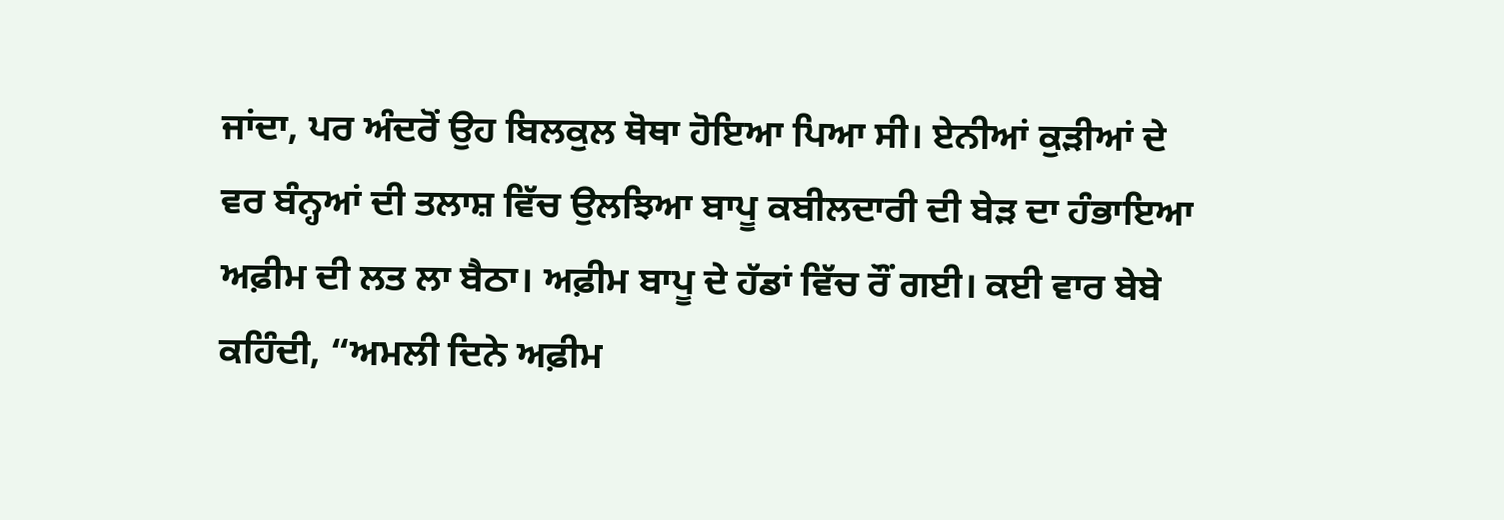ਜਾਂਦਾ, ਪਰ ਅੰਦਰੋਂ ਉਹ ਬਿਲਕੁਲ ਥੋਥਾ ਹੋਇਆ ਪਿਆ ਸੀ। ਏਨੀਆਂ ਕੁੜੀਆਂ ਦੇ ਵਰ ਬੰਨ੍ਹਆਂ ਦੀ ਤਲਾਸ਼ ਵਿੱਚ ਉਲਝਿਆ ਬਾਪੂ ਕਬੀਲਦਾਰੀ ਦੀ ਬੇੜ ਦਾ ਹੰਭਾਇਆ ਅਫ਼ੀਮ ਦੀ ਲਤ ਲਾ ਬੈਠਾ। ਅਫ਼ੀਮ ਬਾਪੂ ਦੇ ਹੱਡਾਂ ਵਿੱਚ ਰੌਂ ਗਈ। ਕਈ ਵਾਰ ਬੇਬੇ ਕਹਿੰਦੀ, “ਅਮਲੀ ਦਿਨੇ ਅਫ਼ੀਮ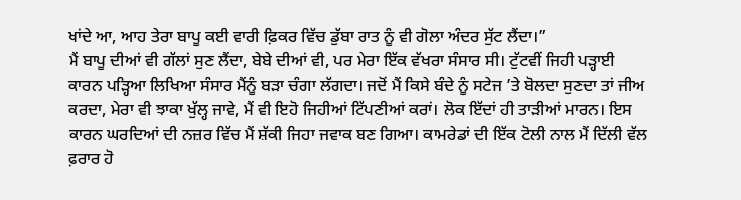ਖਾਂਦੇ ਆ, ਆਹ ਤੇਰਾ ਬਾਪੂ ਕਈ ਵਾਰੀ ਫ਼ਿਕਰ ਵਿੱਚ ਡੁੱਬਾ ਰਾਤ ਨੂੰ ਵੀ ਗੋਲਾ ਅੰਦਰ ਸੁੱਟ ਲੈਂਦਾ।”
ਮੈਂ ਬਾਪੂ ਦੀਆਂ ਵੀ ਗੱਲਾਂ ਸੁਣ ਲੈਂਦਾ, ਬੇਬੇ ਦੀਆਂ ਵੀ, ਪਰ ਮੇਰਾ ਇੱਕ ਵੱਖਰਾ ਸੰਸਾਰ ਸੀ। ਟੁੱਟਵੀਂ ਜਿਹੀ ਪੜ੍ਹਾਈ ਕਾਰਨ ਪੜ੍ਹਿਆ ਲਿਖਿਆ ਸੰਸਾਰ ਮੈਂਨੂੰ ਬੜਾ ਚੰਗਾ ਲੱਗਦਾ। ਜਦੋਂ ਮੈਂ ਕਿਸੇ ਬੰਦੇ ਨੂੰ ਸਟੇਜ ’ਤੇ ਬੋਲਦਾ ਸੁਣਦਾ ਤਾਂ ਜੀਅ ਕਰਦਾ, ਮੇਰਾ ਵੀ ਝਾਕਾ ਖੁੱਲ੍ਹ ਜਾਵੇ, ਮੈਂ ਵੀ ਇਹੋ ਜਿਹੀਆਂ ਟਿੱਪਣੀਆਂ ਕਰਾਂ। ਲੋਕ ਇੱਦਾਂ ਹੀ ਤਾੜੀਆਂ ਮਾਰਨ। ਇਸ ਕਾਰਨ ਘਰਦਿਆਂ ਦੀ ਨਜ਼ਰ ਵਿੱਚ ਮੈਂ ਸ਼ੱਕੀ ਜਿਹਾ ਜਵਾਕ ਬਣ ਗਿਆ। ਕਾਮਰੇਡਾਂ ਦੀ ਇੱਕ ਟੋਲੀ ਨਾਲ ਮੈਂ ਦਿੱਲੀ ਵੱਲ ਫ਼ਰਾਰ ਹੋ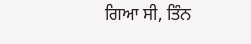ਗਿਆ ਸੀ, ਤਿੰਨ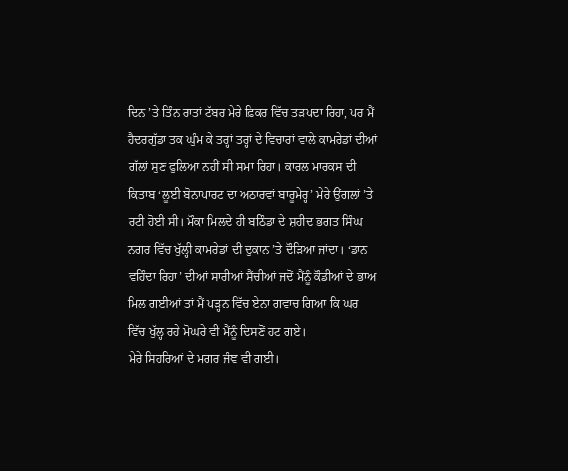ਦਿਨ ’ਤੇ ਤਿੰਨ ਰਾਤਾਂ ਟੱਬਰ ਮੇਰੇ ਫ਼ਿਕਰ ਵਿੱਚ ਤੜਪਦਾ ਰਿਹਾ, ਪਰ ਮੈਂ ਹੈਦਰਗੁੱਡਾ ਤਕ ਘੁੰਮ ਕੇ ਤਰ੍ਹਾਂ ਤਰ੍ਹਾਂ ਦੇ ਵਿਚਾਰਾਂ ਵਾਲੇ ਕਾਮਰੇਡਾਂ ਦੀਆਂ ਗੱਲਾਂ ਸੁਣ ਫੁਲਿਆ ਨਹੀਂ ਸੀ ਸਮਾ ਰਿਹਾ। ਕਾਰਲ ਮਾਰਕਸ ਦੀ ਕਿਤਾਬ ‘ਲੂਈ ਬੋਨਾਪਾਰਟ ਦਾ ਅਠਾਰਵਾਂ ਬਾਰੂਮੇਰ੍ਹ’ ਮੇਰੇ ਉਂਗਲਾਂ ’ਤੇ ਰਟੀ ਹੋਈ ਸੀ। ਮੌਕਾ ਮਿਲਦੇ ਹੀ ਬਠਿੰਡਾ ਦੇ ਸ਼ਹੀਦ ਭਗਤ ਸਿੰਘ ਨਗਰ ਵਿੱਚ ਖੁੱਲ੍ਹੀ ਕਾਮਰੇਡਾਂ ਦੀ ਦੁਕਾਨ ’ਤੇ ਦੌੜਿਆ ਜਾਂਦਾ। ‘ਡਾਨ ਵਹਿੰਦਾ ਰਿਹਾ’ ਦੀਆਂ ਸਾਰੀਆਂ ਸੈਂਚੀਆਂ ਜਦੋਂ ਮੈਂਨੂੰ ਕੌਡੀਆਂ ਦੇ ਭਾਅ ਮਿਲ ਗਈਆਂ ਤਾਂ ਮੈਂ ਪੜ੍ਹਨ ਵਿੱਚ ਏਨਾ ਗਵਾਚ ਗਿਆ ਕਿ ਘਰ ਵਿੱਚ ਖੁੱਲ੍ਹ ਰਹੇ ਮੋਘਰੇ ਵੀ ਮੈਂਨੂੰ ਦਿਸਣੋਂ ਹਟ ਗਏ।
ਮੇਰੇ ਸਿਹਰਿਆਂ ਦੇ ਮਗਰ ਜੰਞ ਵੀ ਗਈ।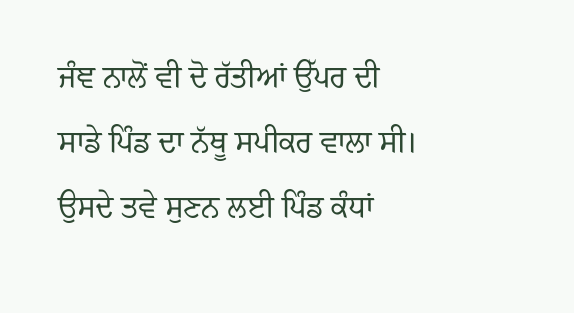ਜੰਞ ਨਾਲੋਂ ਵੀ ਦੋ ਰੱਤੀਆਂ ਉੱਪਰ ਦੀ ਸਾਡੇ ਪਿੰਡ ਦਾ ਨੱਥੂ ਸਪੀਕਰ ਵਾਲਾ ਸੀ। ਉਸਦੇ ਤਵੇ ਸੁਣਨ ਲਈ ਪਿੰਡ ਕੰਧਾਂ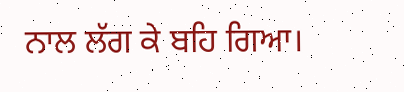ਨਾਲ ਲੱਗ ਕੇ ਬਹਿ ਗਿਆ।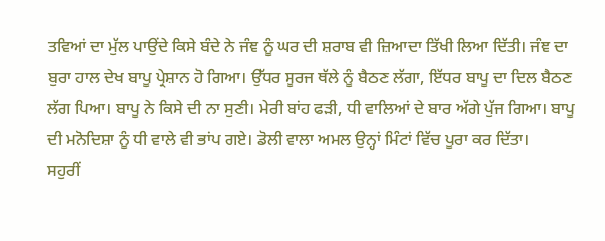ਤਵਿਆਂ ਦਾ ਮੁੱਲ ਪਾਉਂਦੇ ਕਿਸੇ ਬੰਦੇ ਨੇ ਜੰਞ ਨੂੰ ਘਰ ਦੀ ਸ਼ਰਾਬ ਵੀ ਜ਼ਿਆਦਾ ਤਿੱਖੀ ਲਿਆ ਦਿੱਤੀ। ਜੰਞ ਦਾ ਬੁਰਾ ਹਾਲ ਦੇਖ ਬਾਪੂ ਪ੍ਰੇਸ਼ਾਨ ਹੋ ਗਿਆ। ਉੱਧਰ ਸੂਰਜ ਥੱਲੇ ਨੂੰ ਬੈਠਣ ਲੱਗਾ, ਇੱਧਰ ਬਾਪੂ ਦਾ ਦਿਲ ਬੈਠਣ ਲੱਗ ਪਿਆ। ਬਾਪੂ ਨੇ ਕਿਸੇ ਦੀ ਨਾ ਸੁਣੀ। ਮੇਰੀ ਬਾਂਹ ਫੜੀ, ਧੀ ਵਾਲਿਆਂ ਦੇ ਬਾਰ ਅੱਗੇ ਪੁੱਜ ਗਿਆ। ਬਾਪੂ ਦੀ ਮਨੋਦਿਸ਼ਾ ਨੂੰ ਧੀ ਵਾਲੇ ਵੀ ਭਾਂਪ ਗਏ। ਡੋਲੀ ਵਾਲਾ ਅਮਲ ਉਨ੍ਹਾਂ ਮਿੰਟਾਂ ਵਿੱਚ ਪੂਰਾ ਕਰ ਦਿੱਤਾ।
ਸਹੁਰੀਂ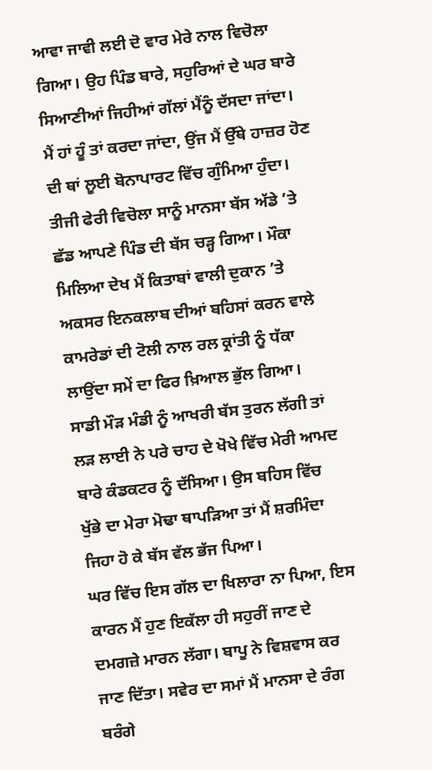ਆਵਾ ਜਾਵੀ ਲਈ ਦੋ ਵਾਰ ਮੇਰੇ ਨਾਲ ਵਿਚੋਲਾ ਗਿਆ। ਉਹ ਪਿੰਡ ਬਾਰੇ, ਸਹੁਰਿਆਂ ਦੇ ਘਰ ਬਾਰੇ ਸਿਆਣੀਆਂ ਜਿਹੀਆਂ ਗੱਲਾਂ ਮੈਂਨੂੰ ਦੱਸਦਾ ਜਾਂਦਾ। ਮੈਂ ਹਾਂ ਹੂੰ ਤਾਂ ਕਰਦਾ ਜਾਂਦਾ, ਉਂਜ ਮੈਂ ਉੱਥੇ ਹਾਜ਼ਰ ਹੋਣ ਦੀ ਥਾਂ ਲੂਈ ਬੋਨਾਪਾਰਟ ਵਿੱਚ ਗੁੰਮਿਆ ਹੁੰਦਾ।
ਤੀਜੀ ਫੇਰੀ ਵਿਚੋਲਾ ਸਾਨੂੰ ਮਾਨਸਾ ਬੱਸ ਅੱਡੇ ’ਤੇ ਛੱਡ ਆਪਣੇ ਪਿੰਡ ਦੀ ਬੱਸ ਚੜ੍ਹ ਗਿਆ। ਮੌਕਾ ਮਿਲਿਆ ਦੇਖ ਮੈਂ ਕਿਤਾਬਾਂ ਵਾਲੀ ਦੁਕਾਨ ’ਤੇ ਅਕਸਰ ਇਨਕਲਾਬ ਦੀਆਂ ਬਹਿਸਾਂ ਕਰਨ ਵਾਲੇ ਕਾਮਰੇਡਾਂ ਦੀ ਟੋਲੀ ਨਾਲ ਰਲ ਕ੍ਰਾਂਤੀ ਨੂੰ ਧੱਕਾ ਲਾਉਂਦਾ ਸਮੇਂ ਦਾ ਫਿਰ ਖ਼ਿਆਲ ਭੁੱਲ ਗਿਆ। ਸਾਡੀ ਮੌੜ ਮੰਡੀ ਨੂੰ ਆਖਰੀ ਬੱਸ ਤੁਰਨ ਲੱਗੀ ਤਾਂ ਲੜ ਲਾਈ ਨੇ ਪਰੇ ਚਾਹ ਦੇ ਖੋਖੇ ਵਿੱਚ ਮੇਰੀ ਆਮਦ ਬਾਰੇ ਕੰਡਕਟਰ ਨੂੰ ਦੱਸਿਆ। ਉਸ ਬਹਿਸ ਵਿੱਚ ਖੁੱਭੇ ਦਾ ਮੇਰਾ ਮੋਢਾ ਥਾਪੜਿਆ ਤਾਂ ਮੈਂ ਸ਼ਰਮਿੰਦਾ ਜਿਹਾ ਹੋ ਕੇ ਬੱਸ ਵੱਲ ਭੱਜ ਪਿਆ।
ਘਰ ਵਿੱਚ ਇਸ ਗੱਲ ਦਾ ਖਿਲਾਰਾ ਨਾ ਪਿਆ, ਇਸ ਕਾਰਨ ਮੈਂ ਹੁਣ ਇਕੱਲਾ ਹੀ ਸਹੁਰੀਂ ਜਾਣ ਦੇ ਦਮਗਜ਼ੇ ਮਾਰਨ ਲੱਗਾ। ਬਾਪੂ ਨੇ ਵਿਸ਼ਵਾਸ ਕਰ ਜਾਣ ਦਿੱਤਾ। ਸਵੇਰ ਦਾ ਸਮਾਂ ਮੈਂ ਮਾਨਸਾ ਦੇ ਰੰਗ ਬਰੰਗੇ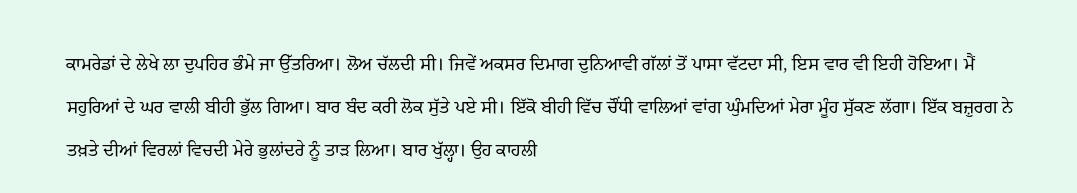ਕਾਮਰੇਡਾਂ ਦੇ ਲੇਖੇ ਲਾ ਦੁਪਹਿਰ ਭੰਮੇ ਜਾ ਉੱਤਰਿਆ। ਲੋਅ ਚੱਲਦੀ ਸੀ। ਜਿਵੇਂ ਅਕਸਰ ਦਿਮਾਗ ਦੁਨਿਆਵੀ ਗੱਲਾਂ ਤੋਂ ਪਾਸਾ ਵੱਟਦਾ ਸੀ, ਇਸ ਵਾਰ ਵੀ ਇਹੀ ਹੋਇਆ। ਮੈਂ ਸਹੁਰਿਆਂ ਦੇ ਘਰ ਵਾਲੀ ਬੀਹੀ ਭੁੱਲ ਗਿਆ। ਬਾਰ ਬੰਦ ਕਰੀ ਲੋਕ ਸੁੱਤੇ ਪਏ ਸੀ। ਇੱਕੋ ਬੀਹੀ ਵਿੱਚ ਚੌਂਧੀ ਵਾਲਿਆਂ ਵਾਂਗ ਘੁੰਮਦਿਆਂ ਮੇਰਾ ਮੂੰਹ ਸੁੱਕਣ ਲੱਗਾ। ਇੱਕ ਬਜ਼ੁਰਗ ਨੇ ਤਖ਼ਤੇ ਦੀਆਂ ਵਿਰਲਾਂ ਵਿਚਦੀ ਮੇਰੇ ਭੁਲਾਂਦਰੇ ਨੂੰ ਤਾੜ ਲਿਆ। ਬਾਰ ਖੁੱਲ੍ਹਾ। ਉਹ ਕਾਹਲੀ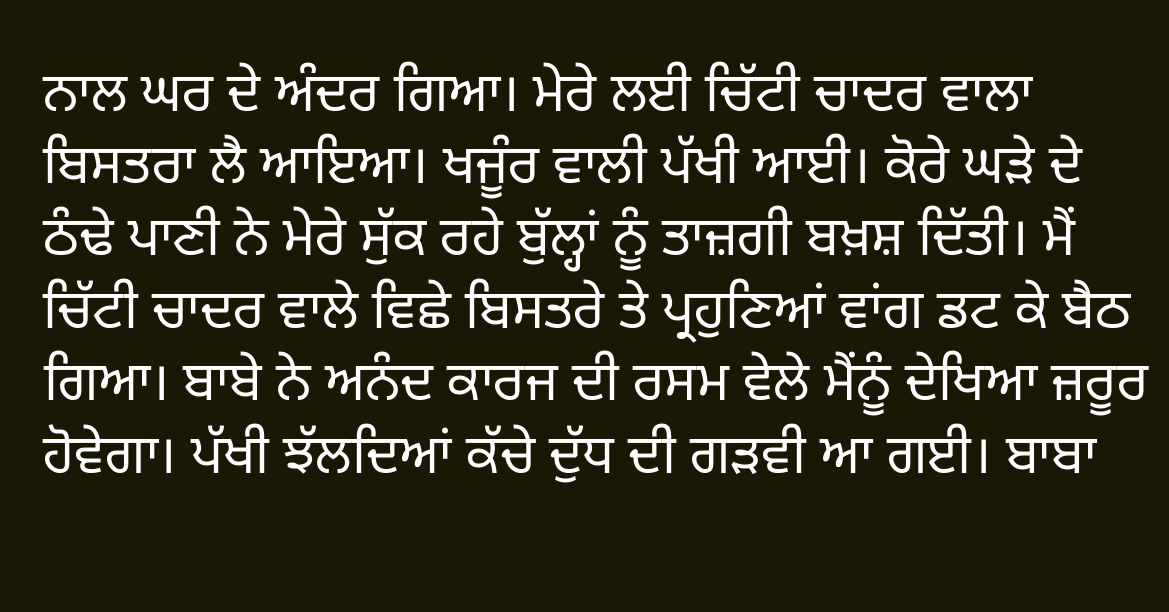ਨਾਲ ਘਰ ਦੇ ਅੰਦਰ ਗਿਆ। ਮੇਰੇ ਲਈ ਚਿੱਟੀ ਚਾਦਰ ਵਾਲਾ ਬਿਸਤਰਾ ਲੈ ਆਇਆ। ਖਜੂੰਰ ਵਾਲੀ ਪੱਖੀ ਆਈ। ਕੋਰੇ ਘੜੇ ਦੇ ਠੰਢੇ ਪਾਣੀ ਨੇ ਮੇਰੇ ਸੁੱਕ ਰਹੇ ਬੁੱਲ੍ਹਾਂ ਨੂੰ ਤਾਜ਼ਗੀ ਬਖ਼ਸ਼ ਦਿੱਤੀ। ਮੈਂ ਚਿੱਟੀ ਚਾਦਰ ਵਾਲੇ ਵਿਛੇ ਬਿਸਤਰੇ ਤੇ ਪ੍ਰਹੁਣਿਆਂ ਵਾਂਗ ਡਟ ਕੇ ਬੈਠ ਗਿਆ। ਬਾਬੇ ਨੇ ਅਨੰਦ ਕਾਰਜ ਦੀ ਰਸਮ ਵੇਲੇ ਮੈਂਨੂੰ ਦੇਖਿਆ ਜ਼ਰੂਰ ਹੋਵੇਗਾ। ਪੱਖੀ ਝੱਲਦਿਆਂ ਕੱਚੇ ਦੁੱਧ ਦੀ ਗੜਵੀ ਆ ਗਈ। ਬਾਬਾ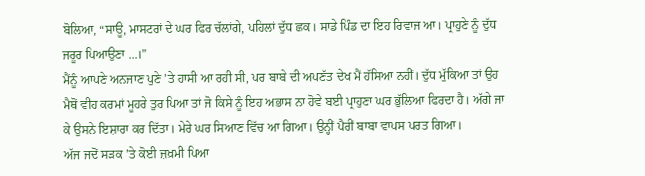ਬੋਲਿਆ, “ਸਾਊ, ਮਾਸਟਰਾਂ ਦੇ ਘਰ ਫਿਰ ਚੱਲਾਂਗੇ, ਪਹਿਲਾਂ ਦੁੱਧ ਛਕ। ਸਾਡੇ ਪਿੰਡ ਦਾ ਇਹ ਰਿਵਾਜ ਆ। ਪ੍ਰਾਹੁਣੇ ਨੂੰ ਦੁੱਧ ਜਰੂਰ ਪਿਆਉਣਾ ...।”
ਮੈਂਨੂੰ ਆਪਣੇ ਅਨਜਾਣ ਪੁਣੇ ’ਤੇ ਹਾਸੀ ਆ ਰਹੀ ਸੀ, ਪਰ ਬਾਬੇ ਦੀ ਅਪਣੱਤ ਦੇਖ ਮੈਂ ਹੱਸਿਆ ਨਹੀਂ। ਦੁੱਧ ਮੁੱਕਿਆ ਤਾਂ ਉਹ ਮੈਥੋਂ ਵੀਹ ਕਰਮਾਂ ਮੂਹਰੇ ਤੁਰ ਪਿਆ ਤਾਂ ਜੋ ਕਿਸੇ ਨੂੰ ਇਹ ਅਭਾਸ ਨਾ ਹੋਵੇ ਬਈ ਪ੍ਰਾਹੁਣਾ ਘਰ ਭੁੱਲਿਆ ਫਿਰਦਾ ਹੈ। ਅੱਗੇ ਜਾ ਕੇ ਉਸਨੇ ਇਸ਼ਾਰਾ ਕਰ ਦਿੱਤਾ। ਮੇਰੇ ਘਰ ਸਿਆਣ ਵਿੱਚ ਆ ਗਿਆ। ਉਨ੍ਹੀਂ ਪੈਰੀਂ ਬਾਬਾ ਵਾਪਸ ਪਰਤ ਗਿਆ।
ਅੱਜ ਜਦੋਂ ਸੜਕ ’ਤੇ ਕੋਈ ਜ਼ਖ਼ਮੀ ਪਿਆ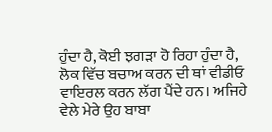ਹੁੰਦਾ ਹੈ, ਕੋਈ ਝਗੜਾ ਹੋ ਰਿਹਾ ਹੁੰਦਾ ਹੈ, ਲੋਕ ਵਿੱਚ ਬਚਾਅ ਕਰਨ ਦੀ ਥਾਂ ਵੀਡੀਓ ਵਾਇਰਲ ਕਰਨ ਲੱਗ ਪੈਂਦੇ ਹਨ। ਅਜਿਹੇ ਵੇਲੇ ਮੇਰੇ ਉਹ ਬਾਬਾ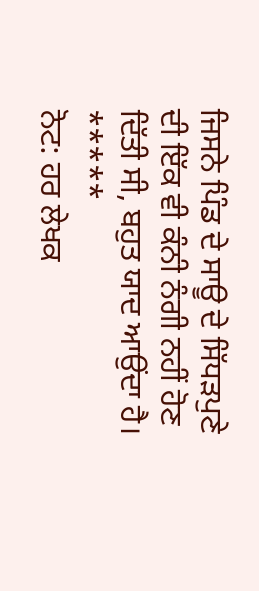ਜਿਸਨੇ ਪਿੰਡ ਦੇ ਸਾਊ ਦੇ ਸਿੱਧੜਪੁਣੇ ਦੀ ਇੱਕ ਵੀ ਕੰਨੀ ਨੰਗੀ ਨਹੀਂ ਹੋਣ ਦਿੱਤੀ ਸੀ, ਬਹੁਤ ਯਾਦ ਆਉਂਦਾ ਹੈ।
*****
ਨੋਟ: ਹਰ ਲੇਖਕ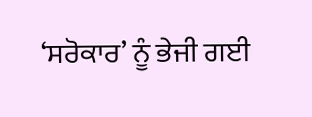‘ਸਰੋਕਾਰ’ ਨੂੰ ਭੇਜੀ ਗਈ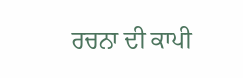ਰਚਨਾ ਦੀ ਕਾਪੀ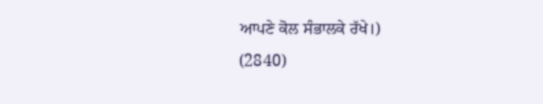ਆਪਣੇ ਕੋਲ ਸੰਭਾਲਕੇ ਰੱਖੇ।)
(2840)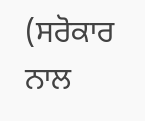(ਸਰੋਕਾਰ ਨਾਲ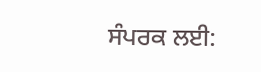ਸੰਪਰਕ ਲਈ: